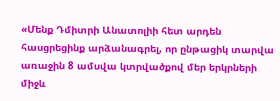«Մենք Դմիտրի Անատոլիի հետ արդեն հասցրեցինք արձանագրել, որ ընթացիկ տարվա առաջին 8 ամսվա կտրվածքով մեր երկրների միջև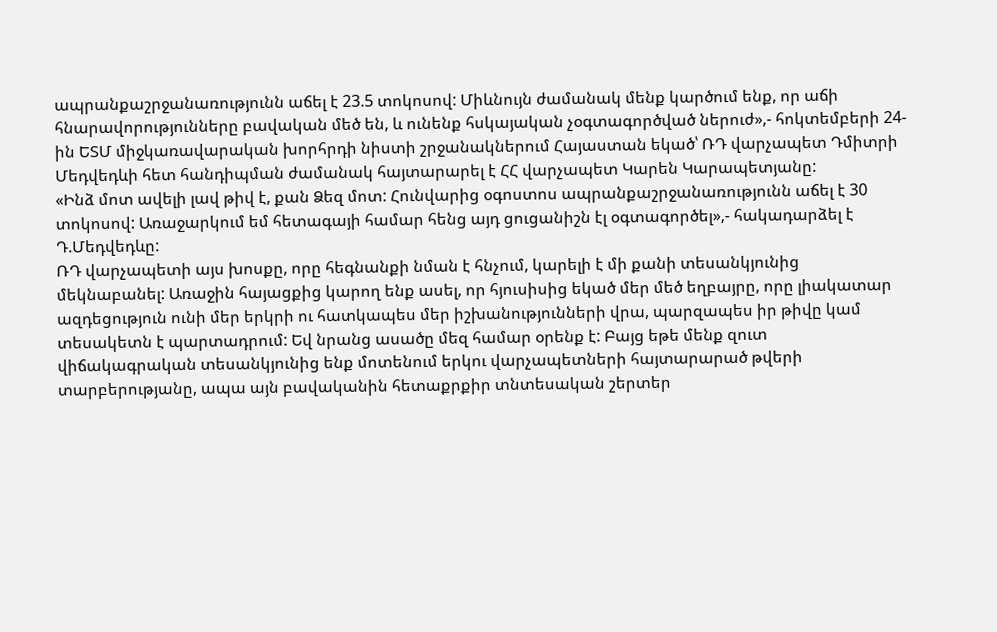ապրանքաշրջանառությունն աճել է 23.5 տոկոսով: Միևնույն ժամանակ մենք կարծում ենք, որ աճի հնարավորությունները բավական մեծ են, և ունենք հսկայական չօգտագործված ներուժ»,- հոկտեմբերի 24-ին ԵՏՄ միջկառավարական խորհրդի նիստի շրջանակներում Հայաստան եկած՝ ՌԴ վարչապետ Դմիտրի Մեդվեդևի հետ հանդիպման ժամանակ հայտարարել է ՀՀ վարչապետ Կարեն Կարապետյանը:
«Ինձ մոտ ավելի լավ թիվ է, քան Ձեզ մոտ: Հունվարից օգոստոս ապրանքաշրջանառությունն աճել է 30 տոկոսով: Առաջարկում եմ հետագայի համար հենց այդ ցուցանիշն էլ օգտագործել»,- հակադարձել է Դ.Մեդվեդևը:
ՌԴ վարչապետի այս խոսքը, որը հեգնանքի նման է հնչում, կարելի է մի քանի տեսանկյունից մեկնաբանել: Առաջին հայացքից կարող ենք ասել, որ հյուսիսից եկած մեր մեծ եղբայրը, որը լիակատար ազդեցություն ունի մեր երկրի ու հատկապես մեր իշխանությունների վրա, պարզապես իր թիվը կամ տեսակետն է պարտադրում: Եվ նրանց ասածը մեզ համար օրենք է: Բայց եթե մենք զուտ վիճակագրական տեսանկյունից ենք մոտենում երկու վարչապետների հայտարարած թվերի տարբերությանը, ապա այն բավականին հետաքրքիր տնտեսական շերտեր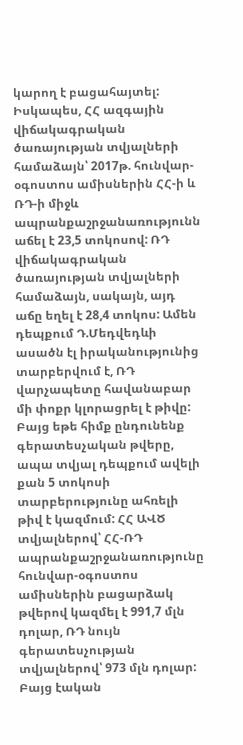կարող է բացահայտել: Իսկապես, ՀՀ ազգային վիճակագրական ծառայության տվյալների համաձայն՝ 2017թ. հունվար-օգոստոս ամիսներին ՀՀ-ի և ՌԴ-ի միջև ապրանքաշրջանառությունն աճել է 23,5 տոկոսով: ՌԴ վիճակագրական ծառայության տվյալների համաձայն, սակայն, այդ աճը եղել է 28,4 տոկոս: Ամեն դեպքում Դ.Մեդվեդևի ասածն էլ իրականությունից տարբերվում է, ՌԴ վարչապետը հավանաբար մի փոքր կլորացրել է թիվը:
Բայց եթե հիմք ընդունենք գերատեսչական թվերը, ապա տվյալ դեպքում ավելի քան 5 տոկոսի տարբերությունը ահռելի թիվ է կազմում: ՀՀ ԱՎԾ տվյալներով՝ ՀՀ-ՌԴ ապրանքաշրջանառությունը հունվար-օգոստոս ամիսներին բացարձակ թվերով կազմել է 991,7 մլն դոլար, ՌԴ նույն գերատեսչության տվյալներով՝ 973 մլն դոլար: Բայց էական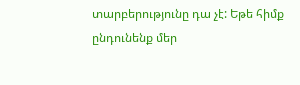տարբերությունը դա չէ: Եթե հիմք ընդունենք մեր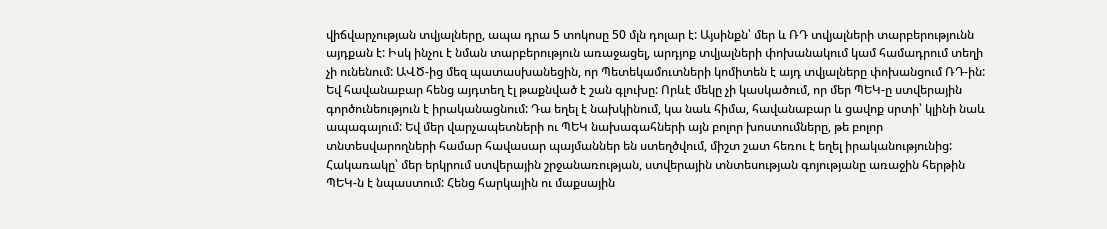վիճվարչության տվյալները, ապա դրա 5 տոկոսը 50 մլն դոլար է: Այսինքն՝ մեր և ՌԴ տվյալների տարբերությունն այդքան է: Իսկ ինչու է նման տարբերություն առաջացել, արդյոք տվյալների փոխանակում կամ համադրում տեղի չի ունենում: ԱՎԾ-ից մեզ պատասխանեցին, որ Պետեկամուտների կոմիտեն է այդ տվյալները փոխանցում ՌԴ-ին:
Եվ հավանաբար հենց այդտեղ էլ թաքնված է շան գլուխը: Որևէ մեկը չի կասկածում, որ մեր ՊԵԿ-ը ստվերային գործունեություն է իրականացնում: Դա եղել է նախկինում, կա նաև հիմա, հավանաբար և ցավոք սրտի՝ կլինի նաև ապագայում: Եվ մեր վարչապետների ու ՊԵԿ նախագահների այն բոլոր խոստումները, թե բոլոր տնտեսվարողների համար հավասար պայմաններ են ստեղծվում, միշտ շատ հեռու է եղել իրականությունից: Հակառակը՝ մեր երկրում ստվերային շրջանառության, ստվերային տնտեսության գոյությանը առաջին հերթին ՊԵԿ-ն է նպաստում: Հենց հարկային ու մաքսային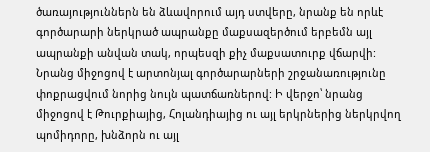ծառայություններն են ձևավորում այդ ստվերը, նրանք են որևէ գործարարի ներկրած ապրանքը մաքսազերծում երբեմն այլ ապրանքի անվան տակ, որպեսզի քիչ մաքսատուրք վճարվի: Նրանց միջոցով է արտոնյալ գործարարների շրջանառությունը փոքրացվում նորից նույն պատճառներով: Ի վերջո՝ նրանց միջոցով է Թուրքիայից, Հոլանդիայից ու այլ երկրներից ներկրվող պոմիդորը, խնձորն ու այլ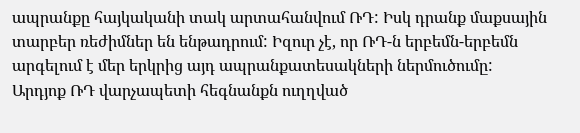ապրանքը հայկականի տակ արտահանվում ՌԴ: Իսկ դրանք մաքսային տարբեր ռեժիմներ են ենթադրում: Իզուր չէ, որ ՌԴ-ն երբեմն-երբեմն արգելում է մեր երկրից այդ ապրանքատեսակների ներմուծումը:
Արդյոք ՌԴ վարչապետի հեգնանքն ուղղված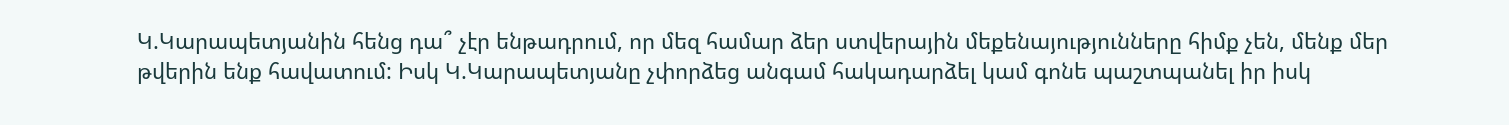Կ.Կարապետյանին հենց դա՞ չէր ենթադրում, որ մեզ համար ձեր ստվերային մեքենայությունները հիմք չեն, մենք մեր թվերին ենք հավատում: Իսկ Կ.Կարապետյանը չփորձեց անգամ հակադարձել կամ գոնե պաշտպանել իր իսկ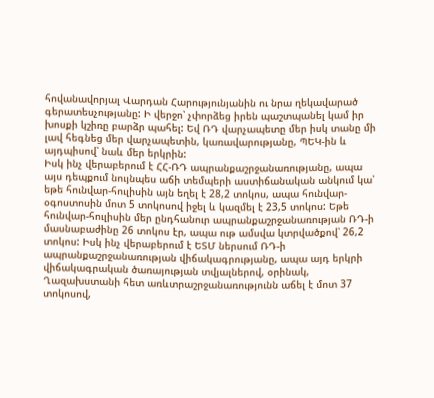հովանավորյալ Վարդան Հարությունյանին ու նրա ղեկավարած գերատեսչությանը: Ի վերջո՝ չփորձեց իրեն պաշտպանել կամ իր խոսքի կշիռը բարձր պահել: Եվ ՌԴ վարչապետը մեր իսկ տանը մի լավ հեգնեց մեր վարչապետին, կառավարությանը, ՊԵԿ-ին և այդպիսով՝ նաև մեր երկրին:
Իսկ ինչ վերաբերում է ՀՀ-ՌԴ ապրանքաշրջանառությանը, ապա այս դեպքում նույնպես աճի տեմպերի աստիճանական անկում կա՝ եթե հունվար-հուլիսին այն եղել է 28,2 տոկոս, ապա հունվար-օգոստոսին մոտ 5 տոկոսով իջել և կազմել է 23,5 տոկոս: Եթե հունվար-հուլիսին մեր ընդհանուր ապրանքաշրջանառության ՌԴ-ի մասնաբաժինը 26 տոկոս էր, ապա ութ ամսվա կտրվածքով՝ 26,2 տոկոս: Իսկ ինչ վերաբերում է ԵՏՄ ներսում ՌԴ-ի ապրանքաշրջանառության վիճակագրությանը, ապա այդ երկրի վիճակագրական ծառայության տվյալներով, օրինակ, Ղազախստանի հետ առևտրաշրջանառությունն աճել է մոտ 37 տոկոսով,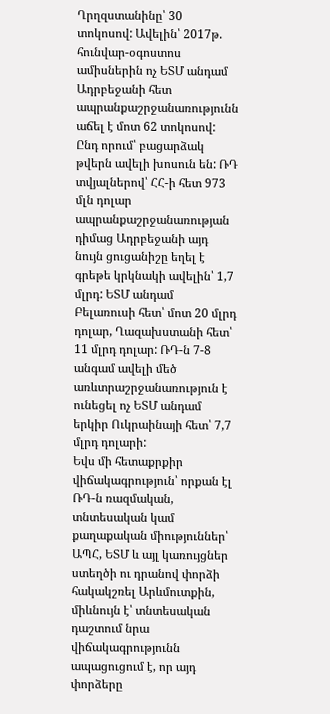Ղրղզստանինը՝ 30 տոկոսով: Ավելին՝ 2017թ. հունվար-օգոստոս ամիսներին ոչ ԵՏՄ անդամ Ադրբեջանի հետ ապրանքաշրջանառությունն աճել է մոտ 62 տոկոսով: Ընդ որում՝ բացարձակ թվերն ավելի խոսուն են: ՌԴ տվյալներով՝ ՀՀ-ի հետ 973 մլն դոլար ապրանքաշրջանառության դիմաց Ադրբեջանի այդ նույն ցուցանիշը եղել է գրեթե կրկնակի ավելին՝ 1,7 մլրդ: ԵՏՄ անդամ Բելառուսի հետ՝ մոտ 20 մլրդ դոլար, Ղազախստանի հետ՝ 11 մլրդ դոլար: ՌԴ-ն 7-8 անգամ ավելի մեծ առևտրաշրջանառություն է ունեցել ոչ ԵՏՄ անդամ երկիր Ուկրաինայի հետ՝ 7,7 մլրդ դոլարի:
Եվս մի հետաքրքիր վիճակագրություն՝ որքան էլ ՌԴ-ն ռազմական, տնտեսական կամ քաղաքական միություններ՝ ԱՊՀ, ԵՏՄ և այլ կառույցներ ստեղծի ու դրանով փորձի հակակշռել Արևմուտքին, միևնույն է՝ տնտեսական դաշտում նրա վիճակագրությունն ապացուցում է, որ այդ փորձերը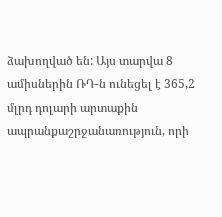ձախողված են: Այս տարվա 8 ամիսներին ՌԴ-ն ունեցել է 365,2 մլրդ դոլարի արտաքին ապրանքաշրջանառություն, որի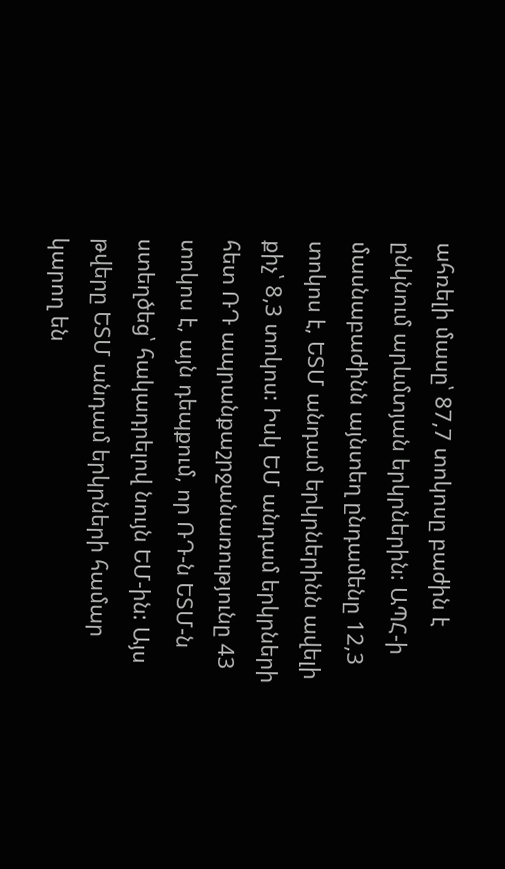ահռելի մասը՝ 87,7 տոկոսը բաժին է ընկնում արևմտյան երկրներին: ԱՊՀ-ի մասնաբաժինն այնտեղ ընդամենը 12,3 տոկոս է, ԵՏՄ անդամ երկրներինն ավելի քիչ՝ 8,3 տոկոս: Իսկ ԵՄ անդամ երկրների հետ ՌԴ ապրանքաշրջանառությունը 43 տոկոս է, այն դեպքում, որ ՌԴ-ն ԵՏՄ-ն ստեղծեց՝ հակադրելով նույն ԵՄ-ին: Այս թվերը ԵՏՄ անդամ երկրների համար կարող են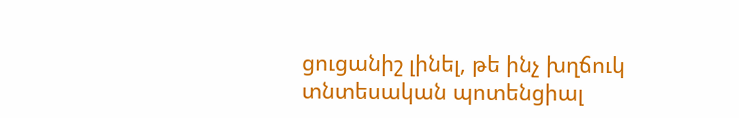ցուցանիշ լինել, թե ինչ խղճուկ տնտեսական պոտենցիալ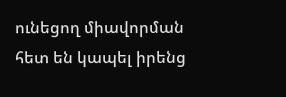ունեցող միավորման հետ են կապել իրենց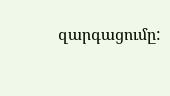զարգացումը: